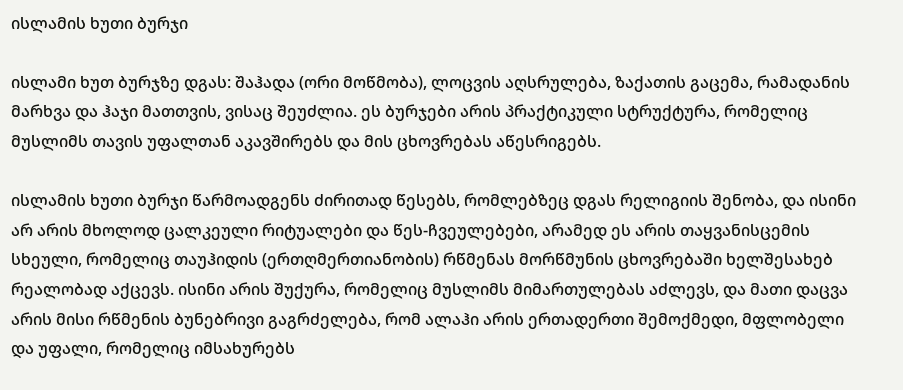ისლამის ხუთი ბურჯი

ისლამი ხუთ ბურჯზე დგას: შაჰადა (ორი მოწმობა), ლოცვის აღსრულება, ზაქათის გაცემა, რამადანის მარხვა და ჰაჯი მათთვის, ვისაც შეუძლია. ეს ბურჯები არის პრაქტიკული სტრუქტურა, რომელიც მუსლიმს თავის უფალთან აკავშირებს და მის ცხოვრებას აწესრიგებს.

ისლამის ხუთი ბურჯი წარმოადგენს ძირითად წესებს, რომლებზეც დგას რელიგიის შენობა, და ისინი არ არის მხოლოდ ცალკეული რიტუალები და წეს-ჩვეულებები, არამედ ეს არის თაყვანისცემის სხეული, რომელიც თაუჰიდის (ერთღმერთიანობის) რწმენას მორწმუნის ცხოვრებაში ხელშესახებ რეალობად აქცევს. ისინი არის შუქურა, რომელიც მუსლიმს მიმართულებას აძლევს, და მათი დაცვა არის მისი რწმენის ბუნებრივი გაგრძელება, რომ ალაჰი არის ერთადერთი შემოქმედი, მფლობელი და უფალი, რომელიც იმსახურებს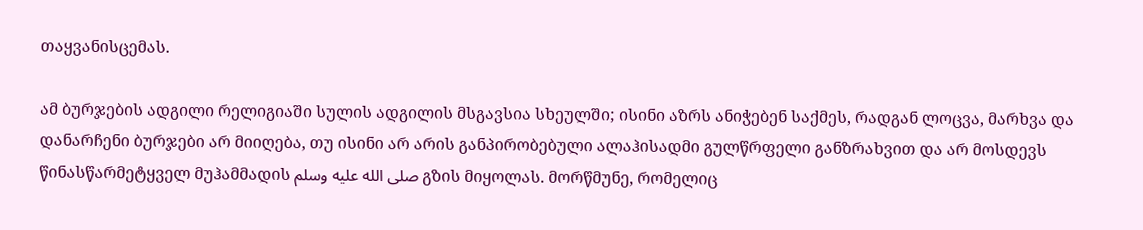თაყვანისცემას.

ამ ბურჯების ადგილი რელიგიაში სულის ადგილის მსგავსია სხეულში; ისინი აზრს ანიჭებენ საქმეს, რადგან ლოცვა, მარხვა და დანარჩენი ბურჯები არ მიიღება, თუ ისინი არ არის განპირობებული ალაჰისადმი გულწრფელი განზრახვით და არ მოსდევს წინასწარმეტყველ მუჰამმადის صلى الله عليه وسلم გზის მიყოლას. მორწმუნე, რომელიც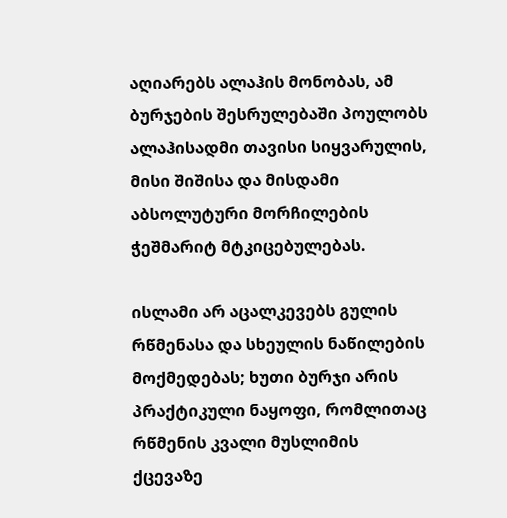აღიარებს ალაჰის მონობას, ამ ბურჯების შესრულებაში პოულობს ალაჰისადმი თავისი სიყვარულის, მისი შიშისა და მისდამი აბსოლუტური მორჩილების ჭეშმარიტ მტკიცებულებას.

ისლამი არ აცალკევებს გულის რწმენასა და სხეულის ნაწილების მოქმედებას; ხუთი ბურჯი არის პრაქტიკული ნაყოფი, რომლითაც რწმენის კვალი მუსლიმის ქცევაზე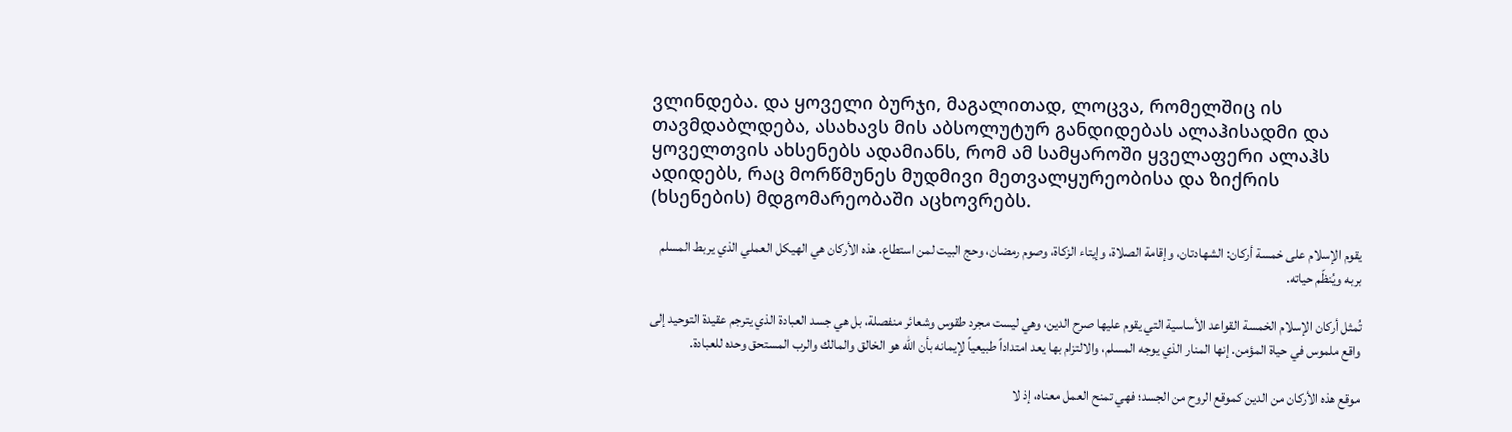ვლინდება. და ყოველი ბურჯი, მაგალითად, ლოცვა, რომელშიც ის თავმდაბლდება, ასახავს მის აბსოლუტურ განდიდებას ალაჰისადმი და ყოველთვის ახსენებს ადამიანს, რომ ამ სამყაროში ყველაფერი ალაჰს ადიდებს, რაც მორწმუნეს მუდმივი მეთვალყურეობისა და ზიქრის (ხსენების) მდგომარეობაში აცხოვრებს.

يقوم الإسلام على خمسة أركان: الشهادتان، وإقامة الصلاة، وإيتاء الزكاة، وصوم رمضان، وحج البيت لمن استطاع. هذه الأركان هي الهيكل العملي الذي يربط المسلم بربه ويُنظّم حياته.

تُمثل أركان الإسلام الخمسة القواعد الأساسية التي يقوم عليها صرح الدين، وهي ليست مجرد طقوس وشعائر منفصلة، بل هي جسد العبادة الذي يترجم عقيدة التوحيد إلى واقع ملموس في حياة المؤمن. إنها المنار الذي يوجه المسلم، والالتزام بها يعد امتداداً طبيعياً لإيمانه بأن الله هو الخالق والمالك والرب المستحق وحده للعبادة.

موقع هذه الأركان من الدين كموقع الروح من الجسد؛ فهي تمنح العمل معناه، إذ لا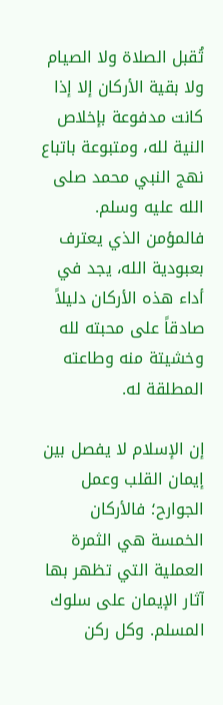تُقبل الصلاة ولا الصيام ولا بقية الأركان إلا إذا كانت مدفوعة بإخلاص النية لله، ومتبوعة باتباع نهج النبي محمد صلى الله عليه وسلم. فالمؤمن الذي يعترف بعبودية الله، يجد في أداء هذه الأركان دليلاً صادقاً على محبته لله وخشيتة منه وطاعته المطلقة له.

إن الإسلام لا يفصل بين إيمان القلب وعمل الجوارح؛ فالأركان الخمسة هي الثمرة العملية التي تظهر بها آثار الإيمان على سلوك المسلم. وكل ركن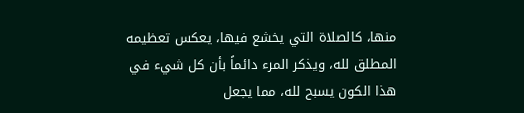منها، كالصلاة التي يخشع فيها، يعكس تعظيمه المطلق لله، ويذكر المرء دائماً بأن كل شيء في هذا الكون يسبح لله، مما يجعل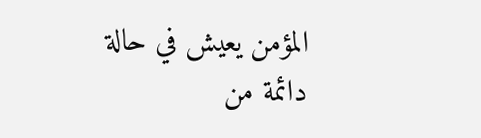المؤمن يعيش في حالة دائمة من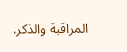المراقبة والذكر.